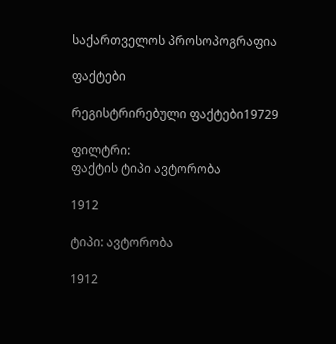საქართველოს პროსოპოგრაფია

ფაქტები

რეგისტრირებული ფაქტები19729

ფილტრი:
ფაქტის ტიპი ავტორობა

1912

ტიპი: ავტორობა

1912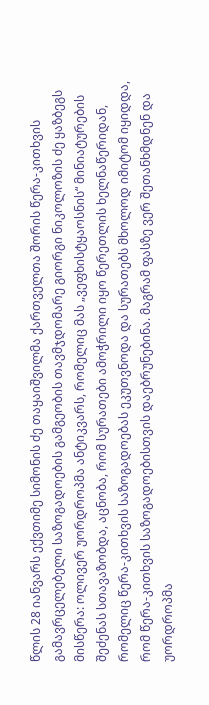წლის 28 იანვარს ექვთიმე სიმონის ძე თაყაიშვილმა ქართველთა შორის წერა-კითხვის გამავრცელებელი საზოგადოების გამგეობის თავმჯდომარე გიორგი ნიკოლოზის ძე ყაზბეგს მისწერა: ოლივერ უორდროპმა ანტიკვარს, რომელიც მას „ვეფხისტყაოსნის“ მინიატურების შეძენას სთავაზობდა, აცნობა, რომ სურათები ამოჭრილი იყო წერეთლის ხელნაწერიდან, რომელიც წერა-კითხვის საზოგადოებას ეკუთვნოდა და სურათებს მხოლოდ იმიტომ იყიდდა, რომ წერა-კითხვის საზოგადოებისთვის დაებრუნებინა. მაგრამ ფასზე ვერ შეთანხმდნენ და უორდროპმა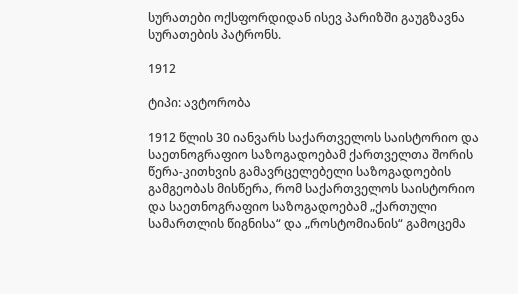სურათები ოქსფორდიდან ისევ პარიზში გაუგზავნა სურათების პატრონს.

1912

ტიპი: ავტორობა

1912 წლის 30 იანვარს საქართველოს საისტორიო და საეთნოგრაფიო საზოგადოებამ ქართველთა შორის წერა-კითხვის გამავრცელებელი საზოგადოების გამგეობას მისწერა, რომ საქართველოს საისტორიო და საეთნოგრაფიო საზოგადოებამ „ქართული სამართლის წიგნისა“ და „როსტომიანის“ გამოცემა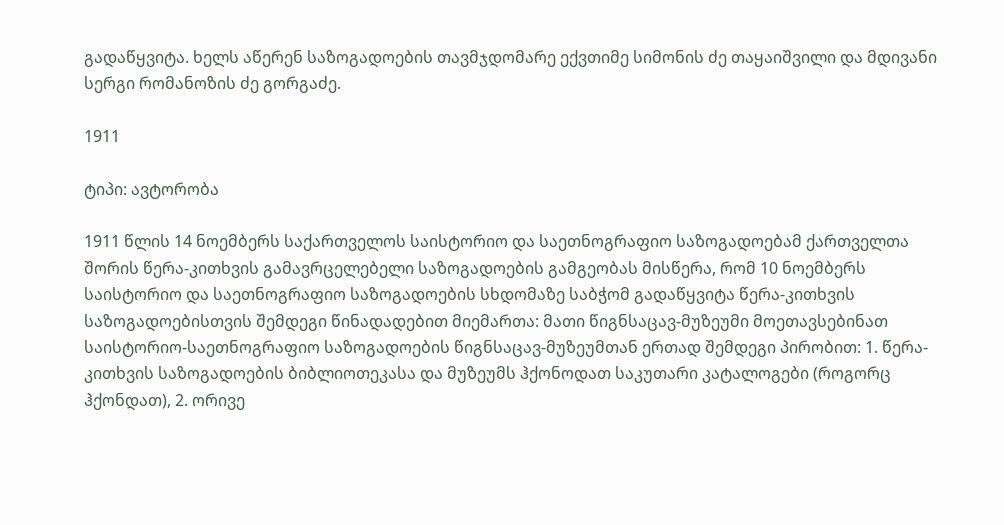გადაწყვიტა. ხელს აწერენ საზოგადოების თავმჯდომარე ექვთიმე სიმონის ძე თაყაიშვილი და მდივანი სერგი რომანოზის ძე გორგაძე.

1911

ტიპი: ავტორობა

1911 წლის 14 ნოემბერს საქართველოს საისტორიო და საეთნოგრაფიო საზოგადოებამ ქართველთა შორის წერა-კითხვის გამავრცელებელი საზოგადოების გამგეობას მისწერა, რომ 10 ნოემბერს საისტორიო და საეთნოგრაფიო საზოგადოების სხდომაზე საბჭომ გადაწყვიტა წერა-კითხვის საზოგადოებისთვის შემდეგი წინადადებით მიემართა: მათი წიგნსაცავ-მუზეუმი მოეთავსებინათ საისტორიო-საეთნოგრაფიო საზოგადოების წიგნსაცავ-მუზეუმთან ერთად შემდეგი პირობით: 1. წერა-კითხვის საზოგადოების ბიბლიოთეკასა და მუზეუმს ჰქონოდათ საკუთარი კატალოგები (როგორც ჰქონდათ), 2. ორივე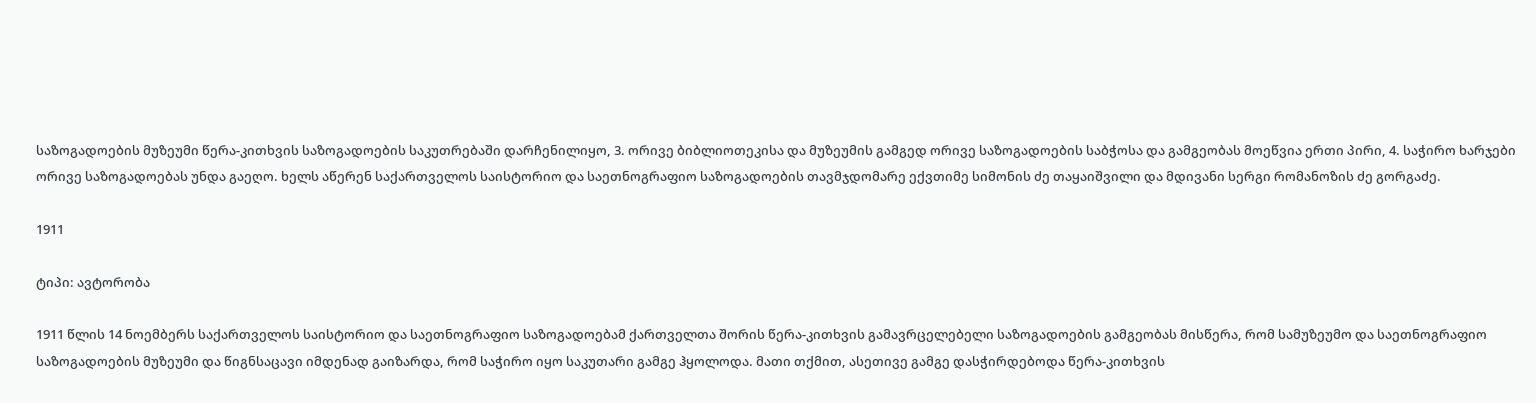საზოგადოების მუზეუმი წერა-კითხვის საზოგადოების საკუთრებაში დარჩენილიყო, 3. ორივე ბიბლიოთეკისა და მუზეუმის გამგედ ორივე საზოგადოების საბჭოსა და გამგეობას მოეწვია ერთი პირი, 4. საჭირო ხარჯები ორივე საზოგადოებას უნდა გაეღო. ხელს აწერენ საქართველოს საისტორიო და საეთნოგრაფიო საზოგადოების თავმჯდომარე ექვთიმე სიმონის ძე თაყაიშვილი და მდივანი სერგი რომანოზის ძე გორგაძე.

1911

ტიპი: ავტორობა

1911 წლის 14 ნოემბერს საქართველოს საისტორიო და საეთნოგრაფიო საზოგადოებამ ქართველთა შორის წერა-კითხვის გამავრცელებელი საზოგადოების გამგეობას მისწერა, რომ სამუზეუმო და საეთნოგრაფიო საზოგადოების მუზეუმი და წიგნსაცავი იმდენად გაიზარდა, რომ საჭირო იყო საკუთარი გამგე ჰყოლოდა. მათი თქმით, ასეთივე გამგე დასჭირდებოდა წერა-კითხვის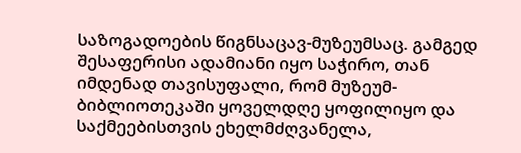საზოგადოების წიგნსაცავ-მუზეუმსაც. გამგედ შესაფერისი ადამიანი იყო საჭირო, თან იმდენად თავისუფალი, რომ მუზეუმ-ბიბლიოთეკაში ყოველდღე ყოფილიყო და საქმეებისთვის ეხელმძღვანელა,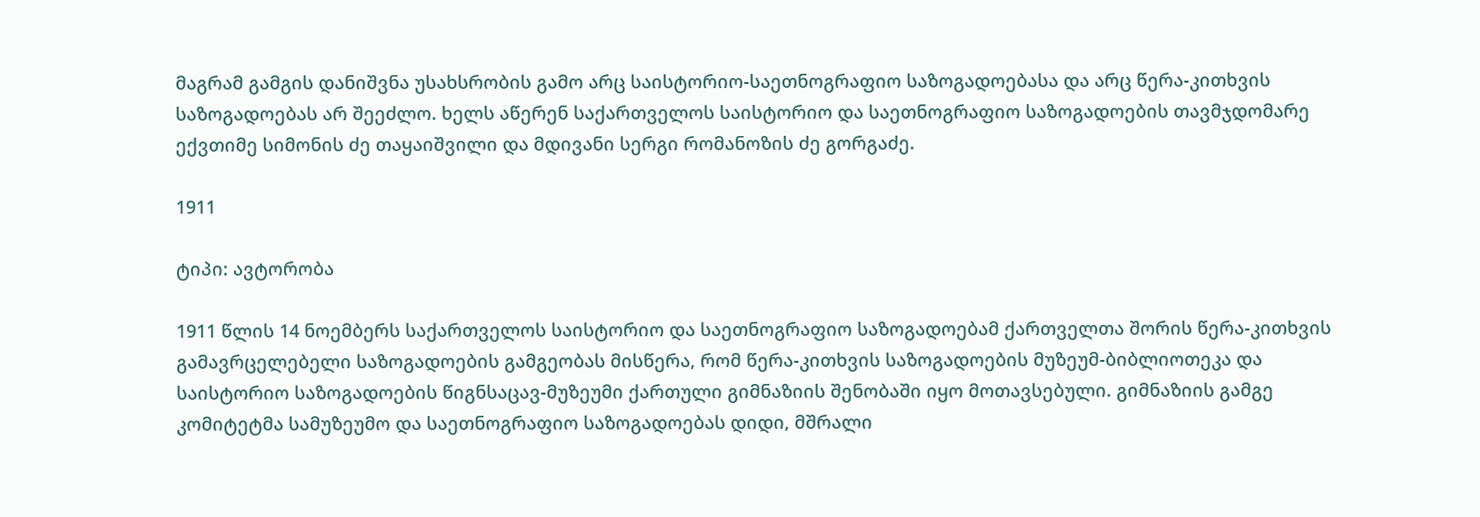მაგრამ გამგის დანიშვნა უსახსრობის გამო არც საისტორიო-საეთნოგრაფიო საზოგადოებასა და არც წერა-კითხვის საზოგადოებას არ შეეძლო. ხელს აწერენ საქართველოს საისტორიო და საეთნოგრაფიო საზოგადოების თავმჯდომარე ექვთიმე სიმონის ძე თაყაიშვილი და მდივანი სერგი რომანოზის ძე გორგაძე.

1911

ტიპი: ავტორობა

1911 წლის 14 ნოემბერს საქართველოს საისტორიო და საეთნოგრაფიო საზოგადოებამ ქართველთა შორის წერა-კითხვის გამავრცელებელი საზოგადოების გამგეობას მისწერა, რომ წერა-კითხვის საზოგადოების მუზეუმ-ბიბლიოთეკა და საისტორიო საზოგადოების წიგნსაცავ-მუზეუმი ქართული გიმნაზიის შენობაში იყო მოთავსებული. გიმნაზიის გამგე კომიტეტმა სამუზეუმო და საეთნოგრაფიო საზოგადოებას დიდი, მშრალი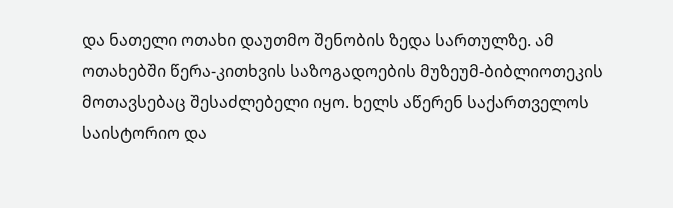და ნათელი ოთახი დაუთმო შენობის ზედა სართულზე. ამ ოთახებში წერა-კითხვის საზოგადოების მუზეუმ-ბიბლიოთეკის მოთავსებაც შესაძლებელი იყო. ხელს აწერენ საქართველოს საისტორიო და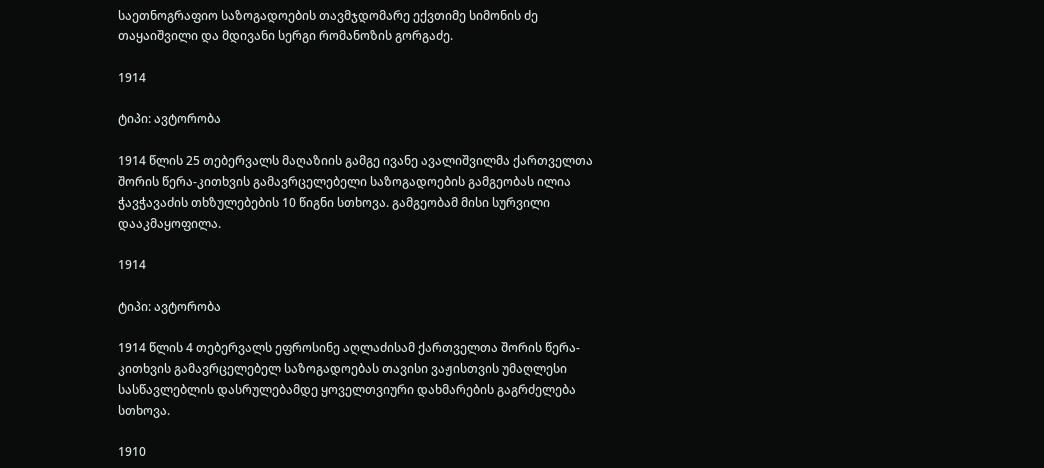საეთნოგრაფიო საზოგადოების თავმჯდომარე ექვთიმე სიმონის ძე თაყაიშვილი და მდივანი სერგი რომანოზის გორგაძე.

1914

ტიპი: ავტორობა

1914 წლის 25 თებერვალს მაღაზიის გამგე ივანე ავალიშვილმა ქართველთა შორის წერა-კითხვის გამავრცელებელი საზოგადოების გამგეობას ილია ჭავჭავაძის თხზულებების 10 წიგნი სთხოვა. გამგეობამ მისი სურვილი დააკმაყოფილა.

1914

ტიპი: ავტორობა

1914 წლის 4 თებერვალს ეფროსინე აღლაძისამ ქართველთა შორის წერა-კითხვის გამავრცელებელ საზოგადოებას თავისი ვაჟისთვის უმაღლესი სასწავლებლის დასრულებამდე ყოველთვიური დახმარების გაგრძელება სთხოვა.

1910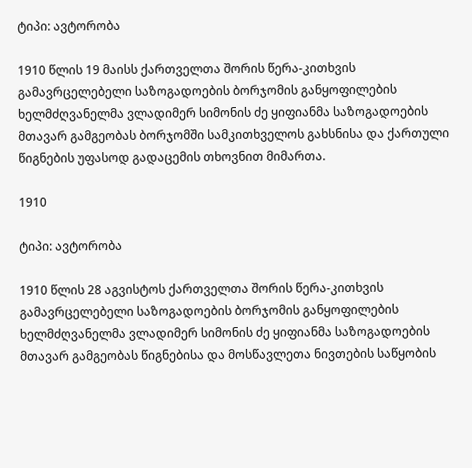ტიპი: ავტორობა

1910 წლის 19 მაისს ქართველთა შორის წერა-კითხვის გამავრცელებელი საზოგადოების ბორჯომის განყოფილების ხელმძღვანელმა ვლადიმერ სიმონის ძე ყიფიანმა საზოგადოების მთავარ გამგეობას ბორჯომში სამკითხველოს გახსნისა და ქართული წიგნების უფასოდ გადაცემის თხოვნით მიმართა.

1910

ტიპი: ავტორობა

1910 წლის 28 აგვისტოს ქართველთა შორის წერა-კითხვის გამავრცელებელი საზოგადოების ბორჯომის განყოფილების ხელმძღვანელმა ვლადიმერ სიმონის ძე ყიფიანმა საზოგადოების მთავარ გამგეობას წიგნებისა და მოსწავლეთა ნივთების საწყობის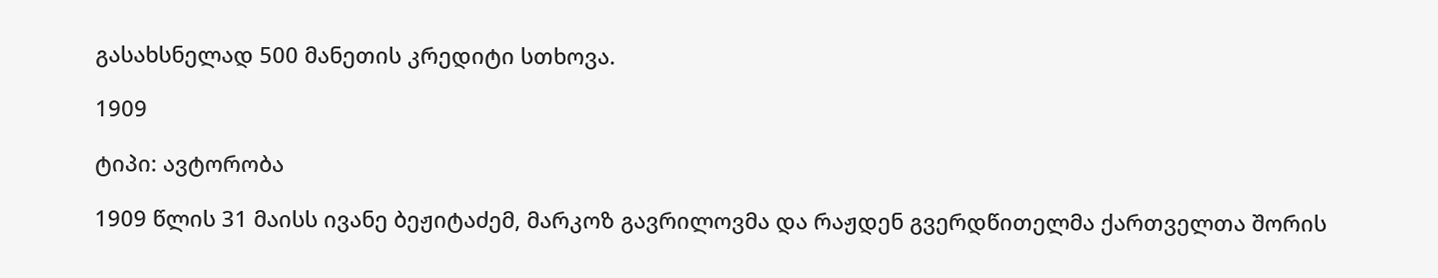გასახსნელად 500 მანეთის კრედიტი სთხოვა.

1909

ტიპი: ავტორობა

1909 წლის 31 მაისს ივანე ბეჟიტაძემ, მარკოზ გავრილოვმა და რაჟდენ გვერდწითელმა ქართველთა შორის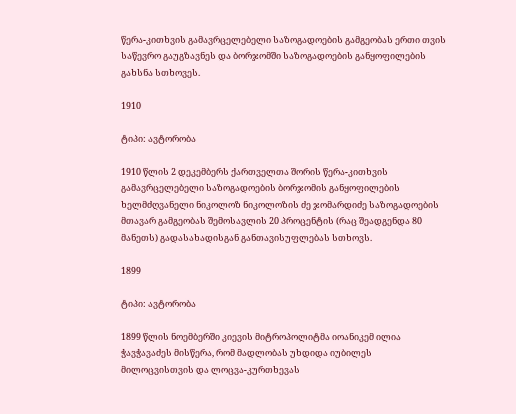წერა-კითხვის გამავრცელებელი საზოგადოების გამგეობას ერთი თვის საწევრო გაუგზავნეს და ბორჯომში საზოგადოების განყოფილების გახსნა სთხოვეს.

1910

ტიპი: ავტორობა

1910 წლის 2 დეკემბერს ქართველთა შორის წერა-კითხვის გამავრცელებელი საზოგადოების ბორჯომის განყოფილების ხელმძღვანელი ნიკოლოზ ნიკოლოზის ძე ჯომარდიძე საზოგადოების მთავარ გამგეობას შემოსავლის 20 პროცენტის (რაც შეადგენდა 80 მანეთს) გადასახადისგან განთავისუფლებას სთხოვს.

1899

ტიპი: ავტორობა

1899 წლის ნოემბერში კიევის მიტროპოლიტმა იოანიკემ ილია ჭავჭავაძეს მისწერა, რომ მადლობას უხდიდა იუბილეს მილოცვისთვის და ლოცვა-კურთხევას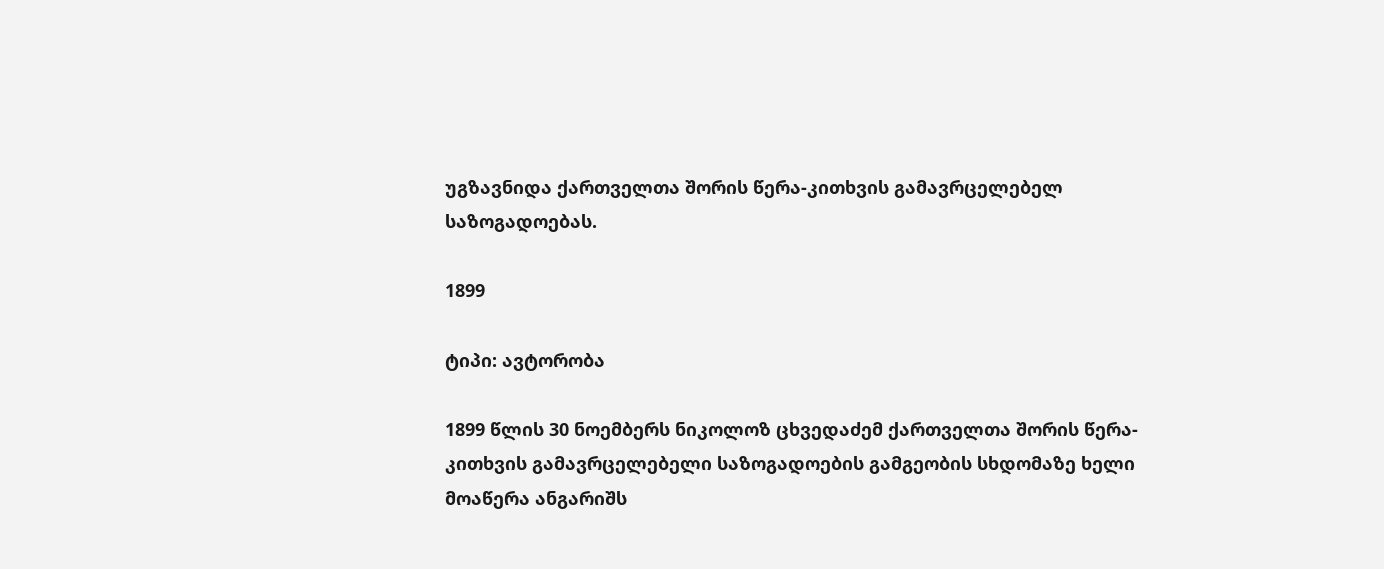უგზავნიდა ქართველთა შორის წერა-კითხვის გამავრცელებელ საზოგადოებას.

1899

ტიპი: ავტორობა

1899 წლის 30 ნოემბერს ნიკოლოზ ცხვედაძემ ქართველთა შორის წერა-კითხვის გამავრცელებელი საზოგადოების გამგეობის სხდომაზე ხელი მოაწერა ანგარიშს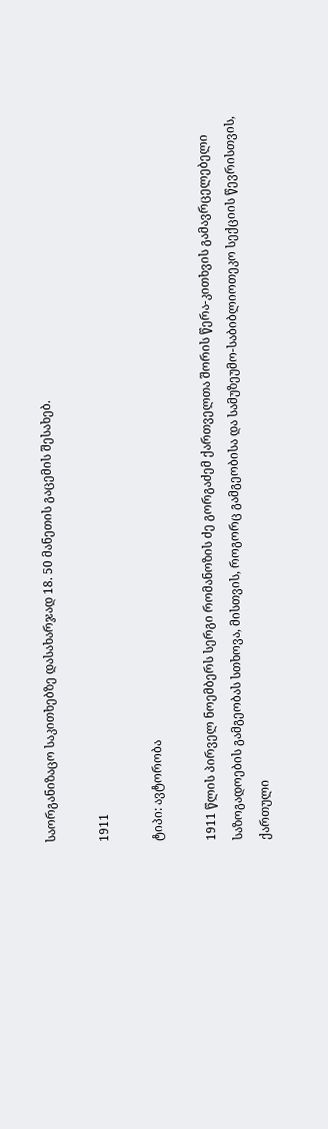საორგანიზაცო საკითხებზე დასახარჯად 18. 50 მანეთის გაცემის შესახებ.

1911

ტიპი: ავტორობა

1911 წლის პირველ ნოემბერს სერგი რომანოზის ძე გორგაძემ ქართველთა შორის წერა-კითხვის გამავრცელებელი საზოგადოების გამგეობას სთხოვა, მისთვის, როგორც გამგეობისა და სამუზეუმო-საბიბლიოთეკო სექციის წევრისთვის, ქართული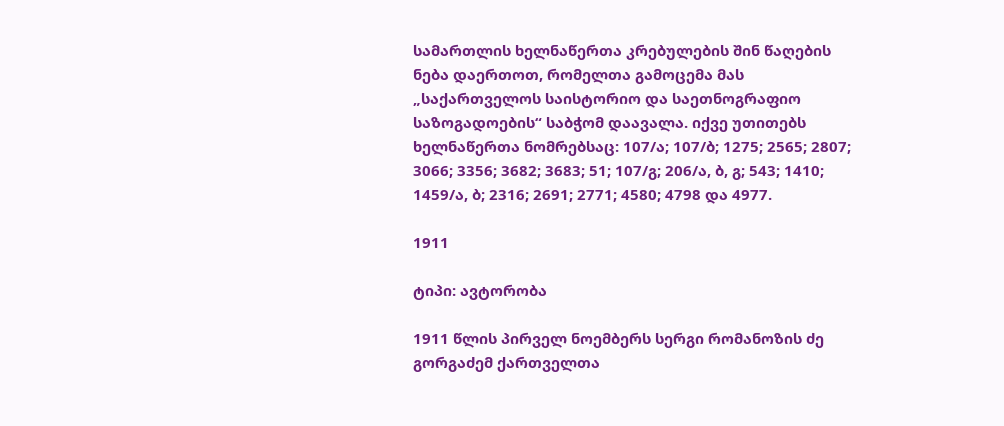სამართლის ხელნაწერთა კრებულების შინ წაღების ნება დაერთოთ, რომელთა გამოცემა მას „საქართველოს საისტორიო და საეთნოგრაფიო საზოგადოების“ საბჭომ დაავალა. იქვე უთითებს ხელნაწერთა ნომრებსაც: 107/ა; 107/ბ; 1275; 2565; 2807; 3066; 3356; 3682; 3683; 51; 107/გ; 206/ა, ბ, გ; 543; 1410; 1459/ა, ბ; 2316; 2691; 2771; 4580; 4798 და 4977.

1911

ტიპი: ავტორობა

1911 წლის პირველ ნოემბერს სერგი რომანოზის ძე გორგაძემ ქართველთა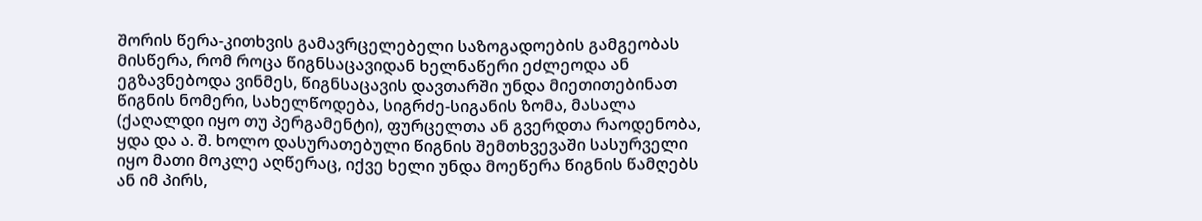შორის წერა-კითხვის გამავრცელებელი საზოგადოების გამგეობას მისწერა, რომ როცა წიგნსაცავიდან ხელნაწერი ეძლეოდა ან ეგზავნებოდა ვინმეს, წიგნსაცავის დავთარში უნდა მიეთითებინათ წიგნის ნომერი, სახელწოდება, სიგრძე-სიგანის ზომა, მასალა (ქაღალდი იყო თუ პერგამენტი), ფურცელთა ან გვერდთა რაოდენობა, ყდა და ა. შ. ხოლო დასურათებული წიგნის შემთხვევაში სასურველი იყო მათი მოკლე აღწერაც, იქვე ხელი უნდა მოეწერა წიგნის წამღებს ან იმ პირს,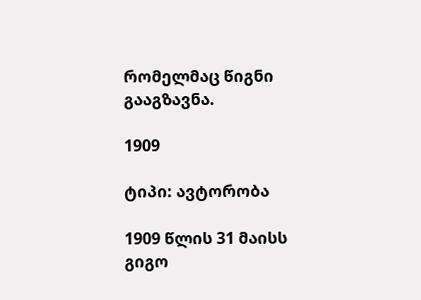რომელმაც წიგნი გააგზავნა.

1909

ტიპი: ავტორობა

1909 წლის 31 მაისს გიგო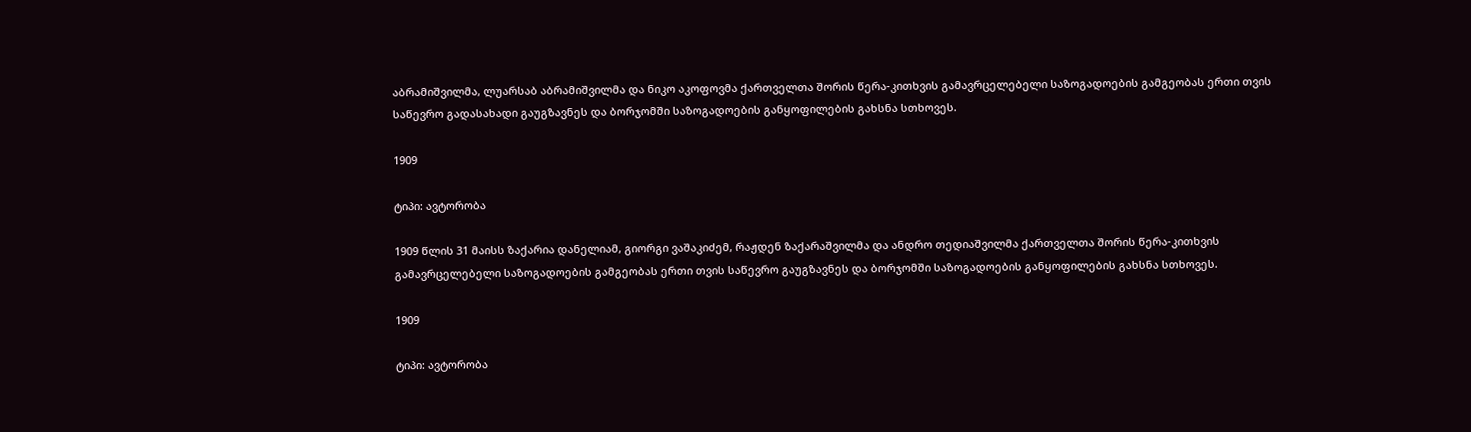აბრამიშვილმა, ლუარსაბ აბრამიშვილმა და ნიკო აკოფოვმა ქართველთა შორის წერა-კითხვის გამავრცელებელი საზოგადოების გამგეობას ერთი თვის საწევრო გადასახადი გაუგზავნეს და ბორჯომში საზოგადოების განყოფილების გახსნა სთხოვეს.

1909

ტიპი: ავტორობა

1909 წლის 31 მაისს ზაქარია დანელიამ, გიორგი ვაშაკიძემ, რაჟდენ ზაქარაშვილმა და ანდრო თედიაშვილმა ქართველთა შორის წერა-კითხვის გამავრცელებელი საზოგადოების გამგეობას ერთი თვის საწევრო გაუგზავნეს და ბორჯომში საზოგადოების განყოფილების გახსნა სთხოვეს.

1909

ტიპი: ავტორობა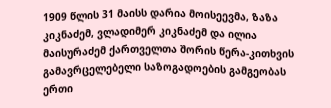1909 წლის 31 მაისს დარია მოისეევმა, ზაზა კიკნაძემ, ვლადიმერ კიკნაძემ და ილია მაისურაძემ ქართველთა შორის წერა-კითხვის გამავრცელებელი საზოგადოების გამგეობას ერთი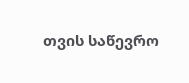თვის საწევრო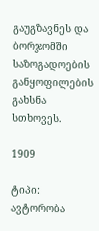გაუგზავნეს და ბორჯომში საზოგადოების განყოფილების გახსნა სთხოვეს.

1909

ტიპი: ავტორობა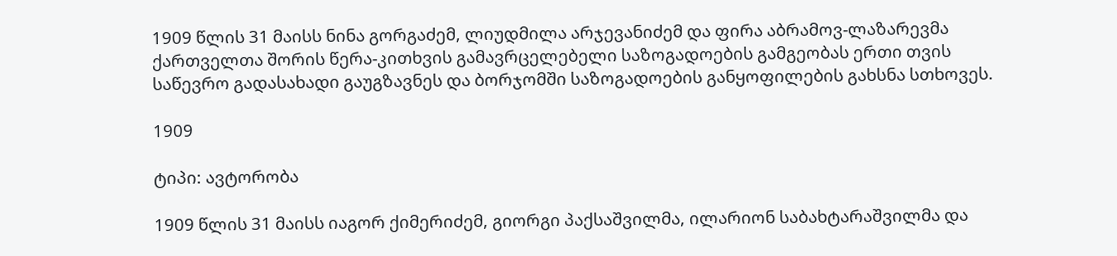1909 წლის 31 მაისს ნინა გორგაძემ, ლიუდმილა არჯევანიძემ და ფირა აბრამოვ-ლაზარევმა ქართველთა შორის წერა-კითხვის გამავრცელებელი საზოგადოების გამგეობას ერთი თვის საწევრო გადასახადი გაუგზავნეს და ბორჯომში საზოგადოების განყოფილების გახსნა სთხოვეს.

1909

ტიპი: ავტორობა

1909 წლის 31 მაისს იაგორ ქიმერიძემ, გიორგი პაქსაშვილმა, ილარიონ საბახტარაშვილმა და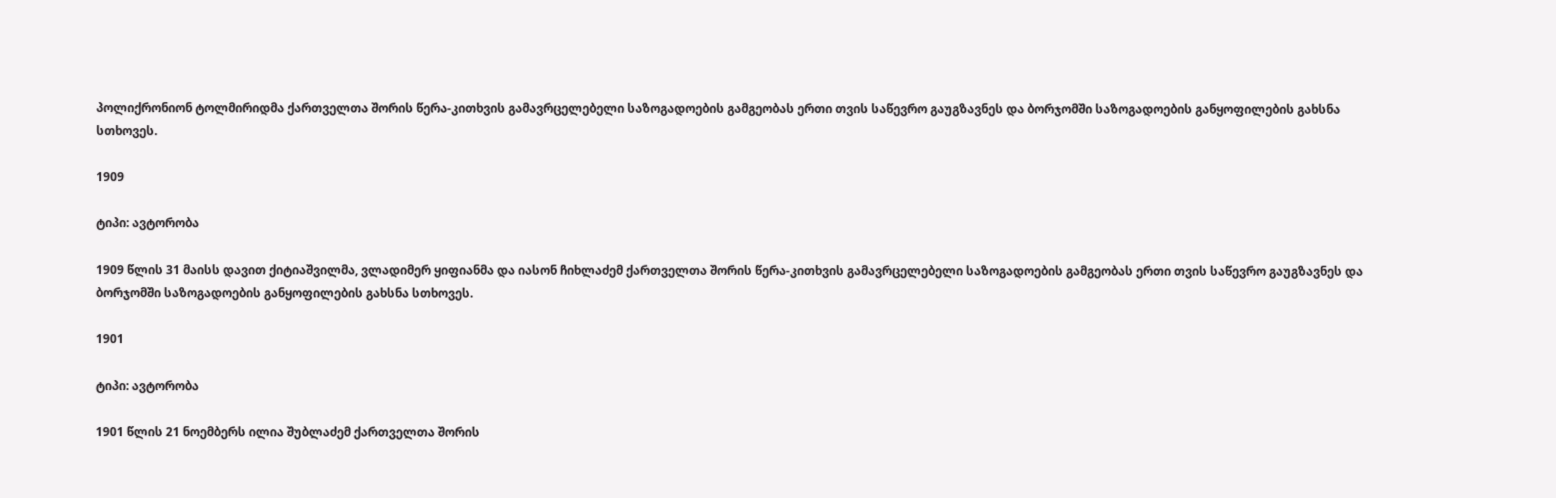პოლიქრონიონ ტოლმირიდმა ქართველთა შორის წერა-კითხვის გამავრცელებელი საზოგადოების გამგეობას ერთი თვის საწევრო გაუგზავნეს და ბორჯომში საზოგადოების განყოფილების გახსნა სთხოვეს.

1909

ტიპი: ავტორობა

1909 წლის 31 მაისს დავით ქიტიაშვილმა, ვლადიმერ ყიფიანმა და იასონ ჩიხლაძემ ქართველთა შორის წერა-კითხვის გამავრცელებელი საზოგადოების გამგეობას ერთი თვის საწევრო გაუგზავნეს და ბორჯომში საზოგადოების განყოფილების გახსნა სთხოვეს.

1901

ტიპი: ავტორობა

1901 წლის 21 ნოემბერს ილია შუბლაძემ ქართველთა შორის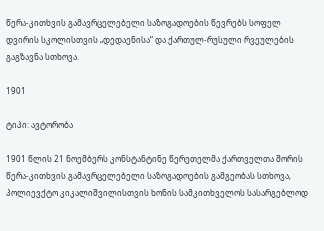წერა-კითხვის გამავრცელებელი საზოგადოების წევრებს სოფელ დვირის სკოლისთვის „დედაენისა“ და ქართულ-რუსული რვეულების გაგზავნა სთხოვა.

1901

ტიპი: ავტორობა

1901 წლის 21 ნოემბერს კონსტანტინე წერეთელმა ქართველთა შორის წერა-კითხვის გამავრცელებელი საზოგადოების გამგეობას სთხოვა, პოლიევქტო კიკალიშვილისთვის ხონის სამკითხველოს სასარგებლოდ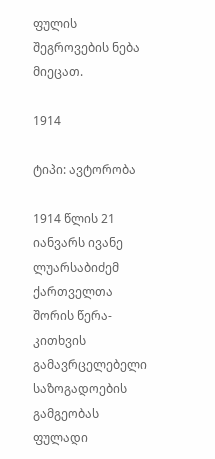ფულის შეგროვების ნება მიეცათ.

1914

ტიპი: ავტორობა

1914 წლის 21 იანვარს ივანე ლუარსაბიძემ ქართველთა შორის წერა-კითხვის გამავრცელებელი საზოგადოების გამგეობას ფულადი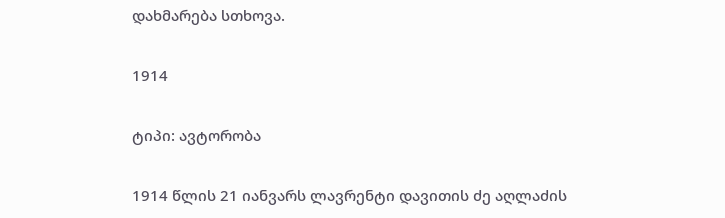დახმარება სთხოვა.

1914

ტიპი: ავტორობა

1914 წლის 21 იანვარს ლავრენტი დავითის ძე აღლაძის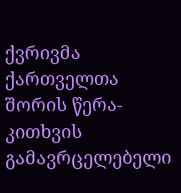ქვრივმა ქართველთა შორის წერა-კითხვის გამავრცელებელი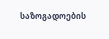საზოგადოების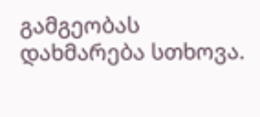გამგეობას დახმარება სთხოვა.